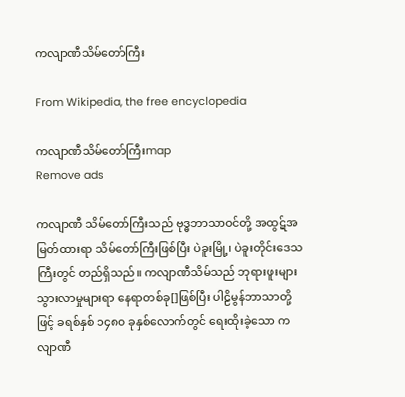ကလျာဏီသိမ်တော်ကြီး

From Wikipedia, the free encyclopedia

ကလျာဏီသိမ်တော်ကြီးmap
Remove ads

ကလျာဏီ သိမ်တော်ကြီးသည် ဗုဒ္ဓဘာသာဝင်တို့ အထွဋ်အမြတ်ထားရာ သိမ်တော်ကြီးဖြစ်ပြီး ပဲခူးမြို့၊ ပဲခူးတိုင်းဒေသကြီးတွင် တည်ရှိသည်။ ကလျာဏီသိမ်သည် ဘုရားဖူးများ သွားလာမှုများရာ နေရာတစ်ခု[]ဖြစ်ပြီး ပါဠိမွန်ဘာသာတို့ဖြင့် ခရစ်နှစ် ၁၄၈၀ ခုနှစ်လောက်တွင် ရေးထိုးခဲ့သော ကလျာဏီ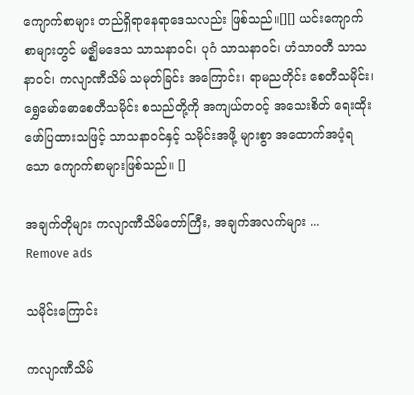ကျောက်စာများ တည်ရှိရာနေရာဒေသလည်း ဖြစ်သည်။[][] ယင်းကျောက်စာများတွင် မဇ္ဈိမဒေသ သာသနာဝင်၊ ပုဂံ သာသနာဝင်၊ ဟံသာဝတီ သာသနာဝင်၊ ကလျာဏီသိမ် သမုတ်ခြင်း အကြောင်း၊ ရာမညတိုင်း စေတီသမိုင်း၊ ရွှေမော်ဓောစေတီသမိုင်း စသည်တို့ကို အကျယ်တဝင့် အသေးစိတ် ရေးထိုးဖော်ပြထားသဖြင့် သာသနာဝင်နှင့် သမိုင်းအဖို့ များစွာ အထောက်အပံ့ရသော ကျောက်စာများဖြစ်သည်။ []

အချက်တိုများ ကလျာဏီသိမ်တော်ကြီး, အချက်အလက်များ ...
Remove ads

သမိုင်းကြောင်း

ကလျာဏီသိမ်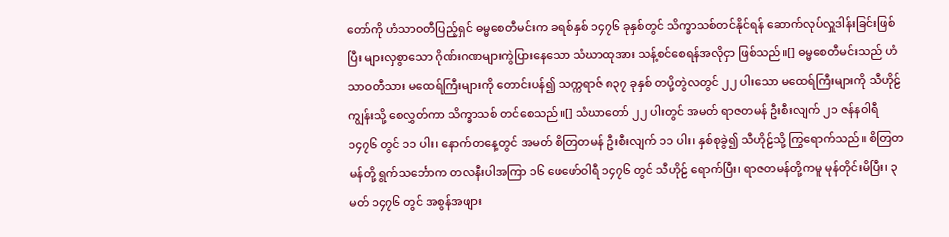တော်ကို ဟံသာဝတီပြည့်ရှင် ဓမ္မစေတီမင်းက ခရစ်နှစ် ၁၄၇၆ ခုနှစ်တွင် သိက္ခာသစ်တင်နိုင်ရန် ဆောက်လုပ်လှူဒါန်းခြင်းဖြစ်ပြီး များလှစွာသော ဂိုဏ်းဂဏများကွဲပြားနေသော သံဃာထုအား သန့်စင်စေရန်အလိုငှာ ဖြစ်သည်။[] ဓမ္မစေတီမင်းသည် ဟံသာဝတီသား မထေရ်ကြီးများကို တောင်းပန်၍ သက္ကရာဇ် ၈၃၇ ခုနှစ် တပို့တွဲလတွင် ၂၂ ပါးသော မထေရ်ကြီးများကို သီဟိုဠ်ကျွန်းသို့ စေလွှတ်ကာ သိက္ခာသစ် တင်စေသည်။[] သံဃာတော် ၂၂ ပါးတွင် အမတ် ရာဇတမန် ဦးစီးလျက် ၂၁ ဇန်နဝါရီ ၁၄၇၆ တွင် ၁၁ ပါး၊ နောက်တနေ့တွင် အမတ် စိတြတမန် ဦးစီးလျက် ၁၁ ပါး၊ နှစ်စုခွဲ၍ သီဟိုဠ်သို့ ကြွရောက်သည်။ စိတြတမန်တို့ ရွက်သင်္ဘောက တလနီးပါအကြာ ၁၆ ဖေဖော်ဝါရီ ၁၄၇၆ တွင် သီဟိုဠ် ရောက်ပြီး၊ ရာဇတမန်တို့ကမူ မုန်တိုင်းမိပြီး၊ ၃ မတ် ၁၄၇၆ တွင် အစွန်အဖျား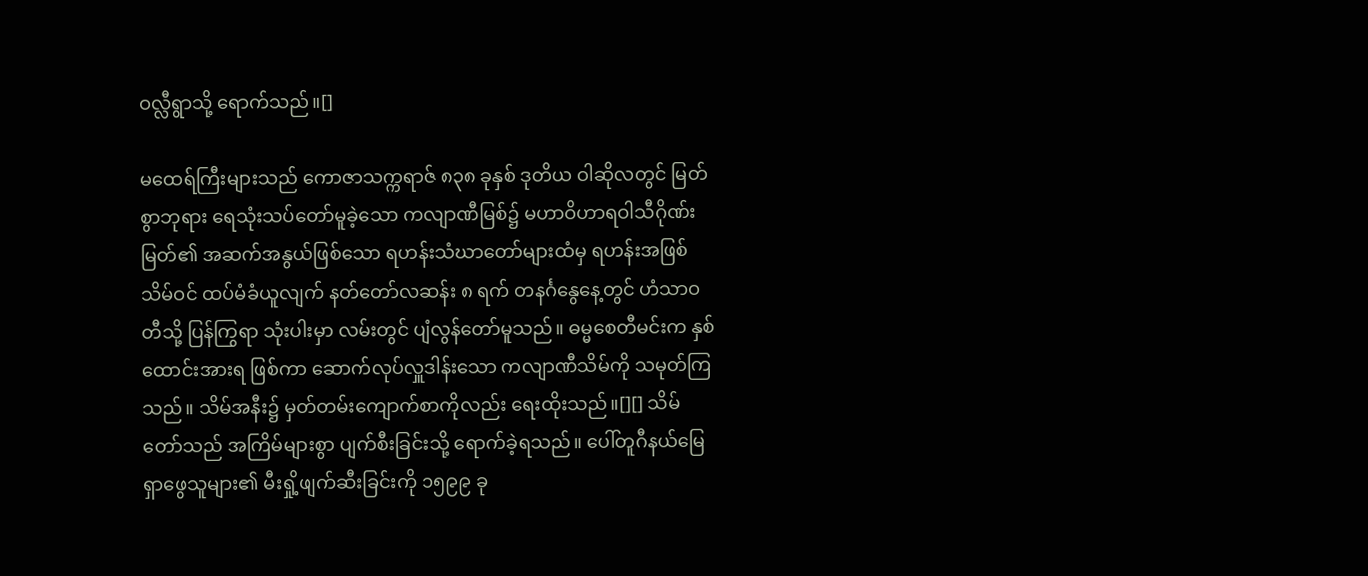ဝလ္လီရွာသို့ ရောက်သည်။[]

မထေရ်ကြီးများသည် ကောဇာသက္ကရာဇ် ၈၃၈ ခုနှစ် ဒုတိယ ဝါဆိုလတွင် မြတ်စွာဘုရား ရေသုံးသပ်တော်မူခဲ့သော ကလျာဏီမြစ်၌ မဟာဝိဟာရဝါသီဂိုဏ်းမြတ်၏ အဆက်အနွယ်ဖြစ်သော ရဟန်းသံဃာတော်များထံမှ ရဟန်းအဖြစ် သိမ်ဝင် ထပ်မံခံယူလျက် နတ်တော်လဆန်း ၈ ရက် တနင်္ဂနွေနေ့တွင် ဟံသာဝတီသို့ ပြန်ကြွရာ သုံးပါးမှာ လမ်းတွင် ပျံလွန်တော်မူသည်။ ဓမ္မစေတီမင်းက နှစ်ထောင်းအားရ ဖြစ်ကာ ဆောက်လုပ်လှူဒါန်းသော ကလျာဏီသိမ်ကို သမုတ်ကြသည်။ သိမ်အနီး၌ မှတ်တမ်းကျောက်စာကိုလည်း ရေးထိုးသည်။[][] သိမ်တော်သည် အကြိမ်များစွာ ပျက်စီးခြင်းသို့ ရောက်ခဲ့ရသည်။ ပေါ်တူဂီနယ်မြေရှာဖွေသူများ၏ မီးရှို့ဖျက်ဆီးခြင်းကို ၁၅၉၉ ခု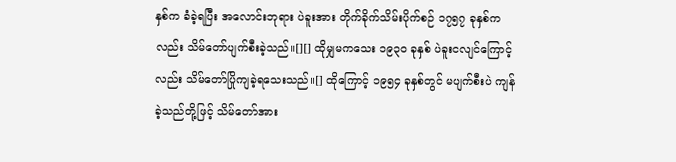နှစ်က ခံခဲ့ရပြီး အလောင်းဘုရား ပဲခူးအား တိုက်ခိုက်သိမ်းပိုက်စဉ် ၁၇၅၇ ခုနှစ်ကလည်း သိမ်တော်ပျက်စီးခဲ့သည်။[][] ထိုမျှမကသေး ၁၉၃၀ ခုနှစ် ပဲခူးငလျင်ကြောင့်လည်း သိမ်တော်ပြိုကျခဲ့ရသေးသည်။[] ထိုကြောင့် ၁၉၅၄ ခုနှစ်တွင် မပျက်စီးပဲ ကျန်ခဲ့သည်တို့ဖြင့် သိမ်တော်အား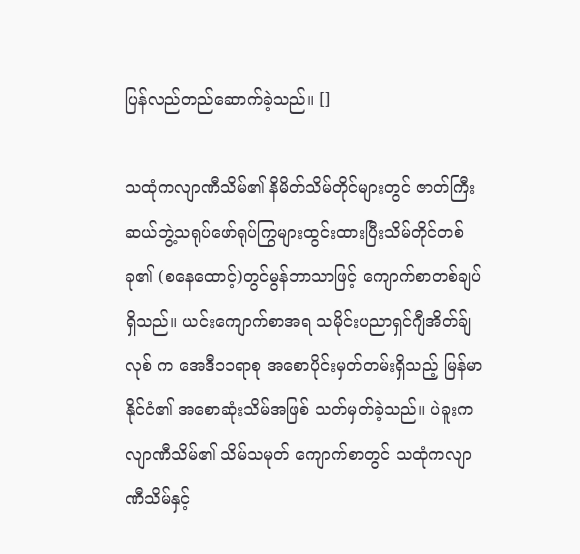ပြန်လည်တည်ဆောက်ခဲ့သည်။ []

သထုံကလျာဏီသိမ်၏ နိမိတ်သိမ်တိုင်များတွင် ဇာတ်ကြီးဆယ်ဘွဲ့သရုပ်ဖော်ရုပ်ကြွများထွင်းထားပြီးသိမ်တိုင်တစ်ခု၏ (စနေထောင့်)တွင်မွန်ဘာသာဖြင့် ကျောက်စာတစ်ချပ် ရှိသည်။ ယင်းကျောက်စာအရ သမိုင်းပညာရှင်ဂျီအိတ်ခ်ျလုစ် က အေဒီ၁၁ရာစု အစောပိုင်းမှတ်တမ်းရှိသည့် မြန်မာနိုင်ငံ၏ အစောဆုံးသိမ်အဖြစ် သတ်မှတ်ခဲ့သည်။ ပဲခူးကလျာဏီသိမ်၏ သိမ်သမုတ် ကျောက်စာတွင် သထုံကလျာဏီသိမ်နှင့်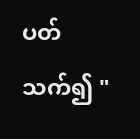ပတ်သက်၍ "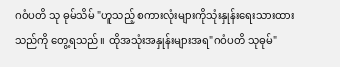ဂဝံပတိ သု ဓုမ်သိမ် "ဟူသည့် စကားလုံးများကိုသုံးနှုန်းရေးသားထားသည်ကို တွေ့ရသည် ။ ထိုအသုံးအနှုန်းများအရ"ဂဝံပတိ သုဓုမ်"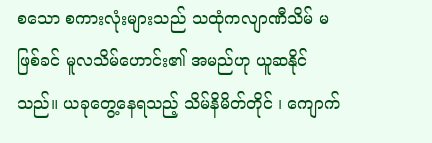စသော စကားလုံးများသည် သထုံကလျာဏီသိမ် မဖြစ်ခင် မူလသိမ်ဟောင်း၏ အမည်ဟု ယူဆနိုင်သည်။ ယခုတွေ့နေရသည့် သိမ်နိမိတ်တိုင် ၊ ကျောက်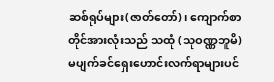ဆစ်ရုပ်များ(ဇာတ်တော်)၊ ကျောက်စာတိုင်အားလုံးသည် သထုံ (သုဝဏ္ဏဘူမိ) မပျက်ခင်ရှေးဟောင်းလက်ရာများပင်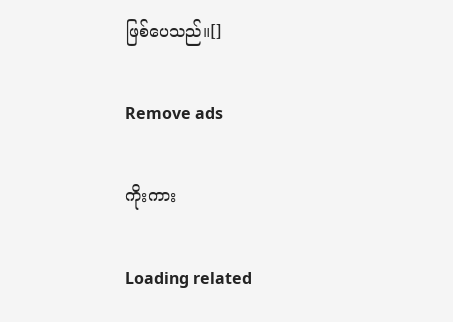ဖြစ်ပေသည်။[]

Remove ads

ကိုးကား

Loading related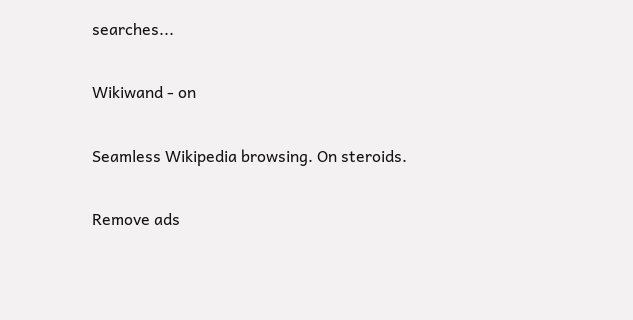searches...

Wikiwand - on

Seamless Wikipedia browsing. On steroids.

Remove ads